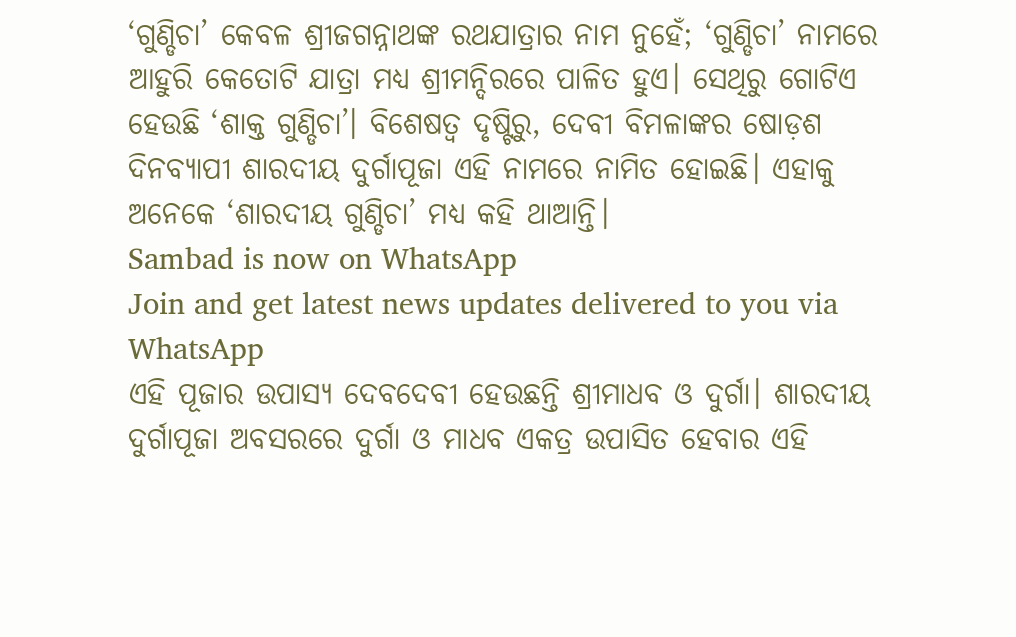‘ଗୁଣ୍ଡିଚା’ କେବଳ ଶ୍ରୀଜଗନ୍ନାଥଙ୍କ ରଥଯାତ୍ରାର ନାମ ନୁହେଁ; ‘ଗୁଣ୍ଡିଚା’ ନାମରେ ଆହୁରି କେତୋଟି ଯାତ୍ରା ମଧ୍ୟ ଶ୍ରୀମନ୍ଦିରରେ ପାଳିତ ହୁଏ। ସେଥିରୁ ଗୋଟିଏ ହେଉଛି ‘ଶାକ୍ତ ଗୁଣ୍ଡିଚା’। ବିଶେଷତ୍ୱ ଦୃଷ୍ଟିରୁ, ଦେବୀ ବିମଳାଙ୍କର ଷୋଡ଼ଶ ଦିନବ୍ୟାପୀ ଶାରଦୀୟ ଦୁର୍ଗାପୂଜା ଏହି ନାମରେ ନାମିତ ହୋଇଛି। ଏହାକୁ ଅନେକେ ‘ଶାରଦୀୟ ଗୁଣ୍ଡିଚା’ ମଧ୍ୟ କହି ଥାଆନ୍ତି।
Sambad is now on WhatsApp
Join and get latest news updates delivered to you via WhatsApp
ଏହି ପୂଜାର ଉପାସ୍ୟ ଦେବଦେବୀ ହେଉଛନ୍ତି ଶ୍ରୀମାଧବ ଓ ଦୁର୍ଗା। ଶାରଦୀୟ ଦୁର୍ଗାପୂଜା ଅବସରରେ ଦୁର୍ଗା ଓ ମାଧବ ଏକତ୍ର ଉପାସିତ ହେବାର ଏହି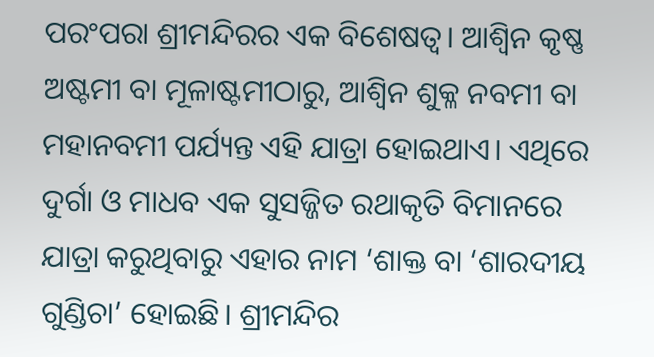ପରଂପରା ଶ୍ରୀମନ୍ଦିରର ଏକ ବିଶେଷତ୍ୱ। ଆଶ୍ୱିନ କୃଷ୍ଣ ଅଷ୍ଟମୀ ବା ମୂଳାଷ୍ଟମୀଠାରୁ, ଆଶ୍ୱିନ ଶୁକ୍ଳ ନବମୀ ବା ମହାନବମୀ ପର୍ଯ୍ୟନ୍ତ ଏହି ଯାତ୍ରା ହୋଇଥାଏ। ଏଥିରେ ଦୁର୍ଗା ଓ ମାଧବ ଏକ ସୁସଜ୍ଜିତ ରଥାକୃତି ବିମାନରେ ଯାତ୍ରା କରୁଥିବାରୁ ଏହାର ନାମ ‘ଶାକ୍ତ ବା ‘ଶାରଦୀୟ ଗୁଣ୍ଡିଚା’ ହୋଇଛି। ଶ୍ରୀମନ୍ଦିର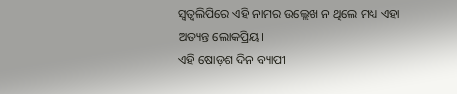ସ୍ୱତ୍ୱଲିପିରେ ଏହି ନାମର ଉଲ୍ଲେଖ ନ ଥିଲେ ମଧ୍ୟ ଏହା ଅତ୍ୟନ୍ତ ଲୋକପ୍ରିୟ।
ଏହି ଷୋଡ଼ଶ ଦିନ ବ୍ୟାପୀ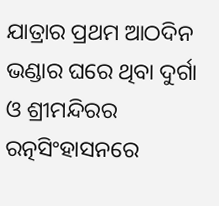ଯାତ୍ରାର ପ୍ରଥମ ଆଠଦିନ ଭଣ୍ଡାର ଘରେ ଥିବା ଦୁର୍ଗା ଓ ଶ୍ରୀମନ୍ଦିରର ରତ୍ନସିଂହାସନରେ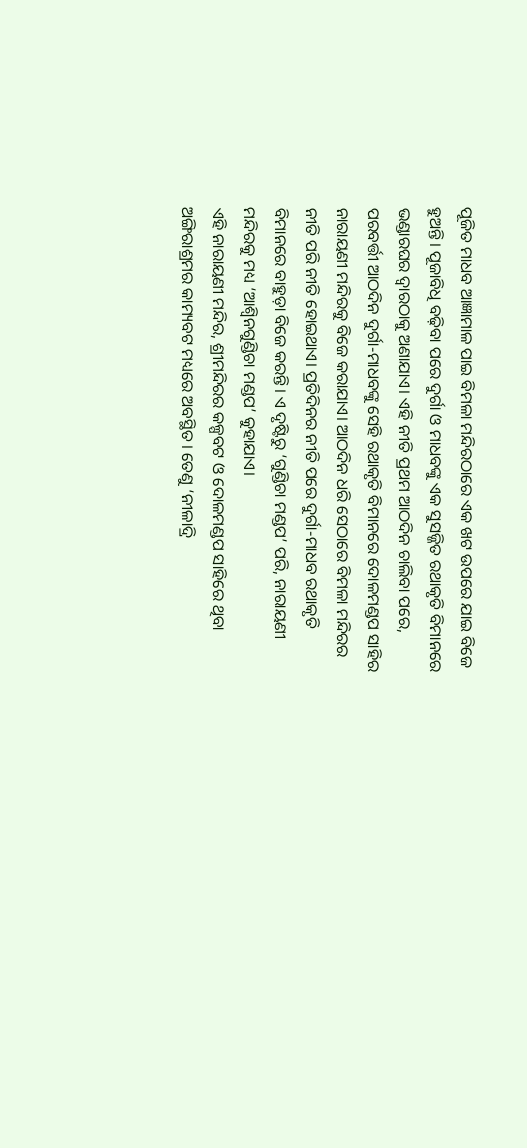ପୂଜିତ ମାଧବ ଆଜ୍ଞାମାଳ ପାଇ ବିମଳା ମନ୍ଦିରଠାରେ ଏକ ଖଟ ଉପରେ ଯାଇ ବିଜେ ହୁଅନ୍ତି। ପୂଜାବିଧି ବଢ଼ିବା ପରେ ଦୁର୍ଗା ଓ ମାଧବଙ୍କୁ ଏକ ସୁସଜ୍ଜିତ ରଥାକୃତି ବିମାନରେ ଭଣ୍ଡାରଘର ଦ୍ୱାରଠାକୁ ଅଣାଯାଏ। ଏହି ନୀତି ପ୍ରଥମ ଆଠଦିନ ଚାଲିବା ପରେ, ପରବର୍ତ୍ତୀ ଆଠଦିନ ଦୁର୍ଗା-ମାଧବଙ୍କୁ ସେହି ରଥାକୃତି ବିମାନରେ ଦୋଳମଣ୍ଡପ ସାହିର ନାରାୟଣୀ ମନ୍ଦିରକୁ ବିଜେ କରାଯାଏ। ଆଠଦିନ ଧରି ସେଠାରେ ବିମଳା ମନ୍ଦିରର ନୀତି ପରି ନୀତି ହୋଇଥାଏ। ପ୍ରତିଦିନର ନୀତି ପରେ ଦୁର୍ଗା-ମାଧବ ରଥାକୃତି ବିମାନରେ ବାହୁଡ଼ା ବିଜେ କରନ୍ତି। ଏ ଦୃଷ୍ଟିରୁ ‘ଗୁଣ୍ଡିଚା ମଣ୍ଡପ’ ପରି, ନାରାୟଣୀ ମନ୍ଦିରକୁ ମଧ୍ୟ ‘ଆଶ୍ୱିନଗୁଣ୍ଡିଚା ମଣ୍ଡପ’ କୁହାଯାଏ।
ଏହି ନାରାୟଣୀ ମନ୍ଦିର, ଶ୍ରୀମନ୍ଦିରର କଳ୍ପବଟ ଓ ଦୋଳମଣ୍ଡପ ସାହିରେ ଥିବା ଅଙ୍ଗିରାଶ୍ରମର କାମ୍ୟବଟ ମଧ୍ୟରେ ଅବସ୍ଥିତ। ତେଣୁ ‘ନୀଳାଦ୍ରି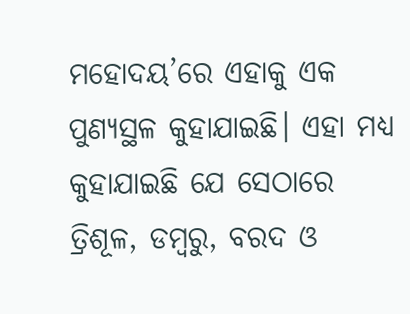ମହୋଦୟ’ରେ ଏହାକୁ ଏକ ପୁଣ୍ୟସ୍ଥଳ କୁହାଯାଇଛି। ଏହା ମଧ୍ୟ କୁହାଯାଇଛି ଯେ ସେଠାରେ ତ୍ରିଶୂଳ, ଡମ୍ବରୁ, ବରଦ ଓ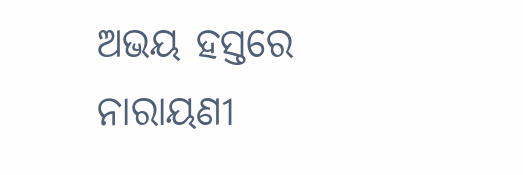ଅଭୟ ହସ୍ତରେ ନାରାୟଣୀ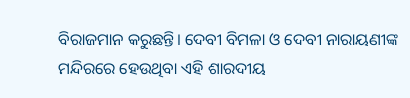ବିରାଜମାନ କରୁଛନ୍ତି। ଦେବୀ ବିମଳା ଓ ଦେବୀ ନାରାୟଣୀଙ୍କ ମନ୍ଦିରରେ ହେଉଥିବା ଏହି ଶାରଦୀୟ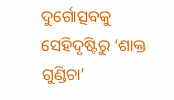ଦୁର୍ଗୋତ୍ସବକୁ ସେହିଦୃଷ୍ଟିରୁ ‘ଶାକ୍ତ ଗୁଣ୍ଡିଚା’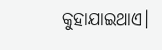କୁହାଯାଇଥାଏ।